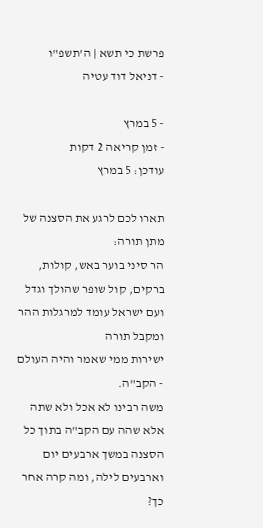פרשת כי תשא | ה'תשפ"ו
- דניאל דוד עטיה

- 5 במרץ
- זמן קריאה 2 דקות
עודכן: 5 במרץ

תארו לכם לרגע את הסצנה של מתן תורה:
הר סיני בוער באש, קולות, ברקים, קול שופר שהולך וגדל ועם ישראל עומד למרגלות ההר ומקבל תורה
ישירות ממי שאמר והיה העולם - הקב"ה.
משה רבינו לא אכל ולא שתה אלא שהה עם הקב"ה בתוך כל הסצנה במשך ארבעים יום וארבעים לילה, ומה קרה אחר כך?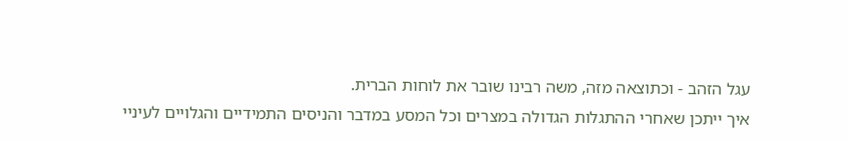עגל הזהב - וכתוצאה מזה, משה רבינו שובר את לוחות הברית.
איך ייתכן שאחרי ההתגלות הגדולה במצרים וכל המסע במדבר והניסים התמידיים והגלויים לעיניי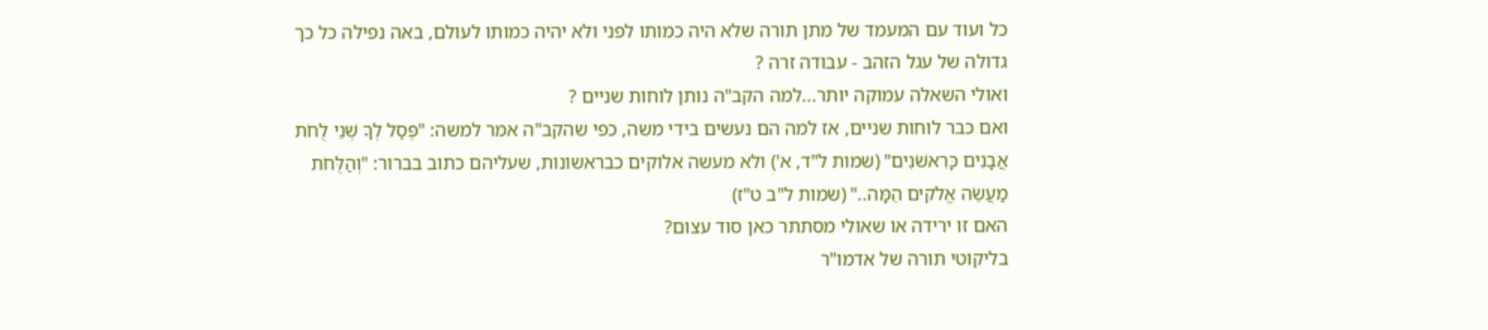כל ועוד עם המעמד של מתן תורה שלא היה כמותו לפני ולא יהיה כמותו לעולם, באה נפילה כל כך גדולה של עגל הזהב - עבודה זרה ?
ואולי השאלה עמוקה יותר...למה הקב"ה נותן לוחות שניים ?
ואם כבר לוחות שניים, אז למה הם נעשים בידי משה, כפי שהקב"ה אמר למשה: "פְּסׇל לְךָ שְׁנֵי לֻחֹת אֲבָנִים כָּרִאשֹׁנִים" (שמות ל"ד, א') ולא מעשה אלוקים כבראשונות, שעליהם כתוב בברור: "וְהַלֻּחֹת מַעֲשֵׂה אֱלֹקים הֵמָּה.." (שמות ל"ב ט"ז)
האם זו ירידה או שאולי מסתתר כאן סוד עצום?
בליקוטי תורה של אדמו"ר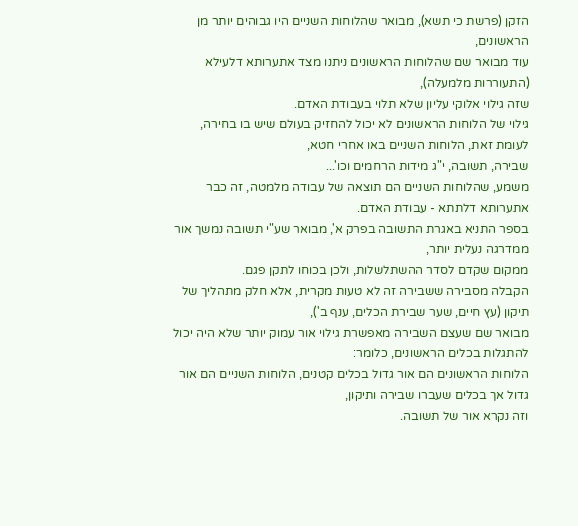הזקן (פרשת כי תשא), מבואר שהלוחות השניים היו גבוהים יותר מן הראשונים,
עוד מבואר שם שהלוחות הראשונים ניתנו מצד אתערותא דלעילא (התעוררות מלמעלה),
שזה גילוי אלוקי עליון שלא תלוי בעבודת האדם.
גילוי של הלוחות הראשונים לא יכול להחזיק בעולם שיש בו בחירה, לעומת זאת, הלוחות השניים באו אחרי חטא,
שבירה, תשובה, י"ג מידות הרחמים וכו'...
משמע, שהלוחות השניים הם תוצאה של עבודה מלמטה, זה כבר אתערותא דלתתא - עבודת האדם.
בספר התניא באגרת התשובה בפרק א', מבואר שע"י תשובה נמשך אור ממדרגה נעלית יותר,
ממקום שקדם לסדר ההשתלשלות, ולכן בכוחו לתקן פגם.
הקבלה מסבירה ששבירה זה לא טעות מקרית, אלא חלק מתהליך של תיקון (עץ חיים, שער שבירת הכלים, ענף ב'),
מבואר שם שעצם השבירה מאפשרת גילוי אור עמוק יותר שלא היה יכול להתגלות בכלים הראשונים, כלומר:
הלוחות הראשונים הם אור גדול בכלים קטנים, הלוחות השניים הם אור גדול אך בכלים שעברו שבירה ותיקון,
וזה נקרא אור של תשובה.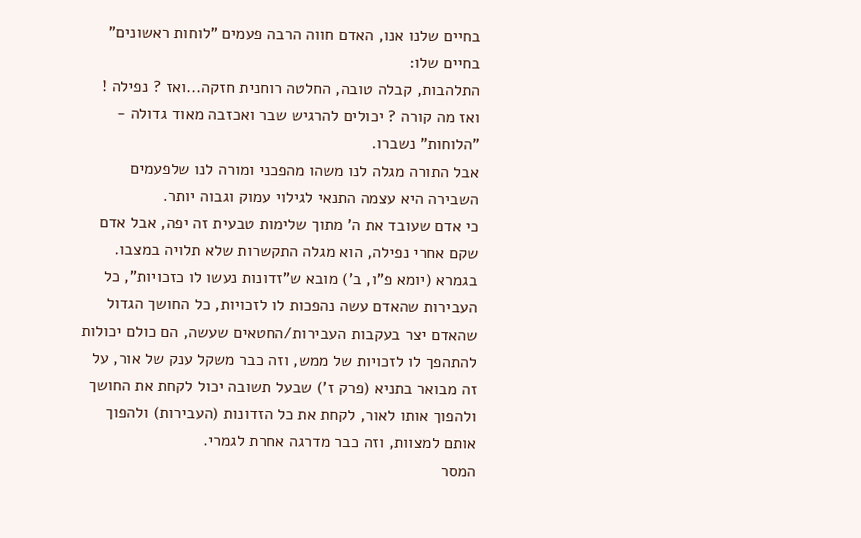בחיים שלנו אנו, האדם חווה הרבה פעמים "לוחות ראשונים" בחיים שלו:
התלהבות, קבלה טובה, החלטה רוחנית חזקה...ואז ? נפילה !
ואז מה קורה ? יכולים להרגיש שבר ואכזבה מאוד גדולה - "הלוחות" נשברו.
אבל התורה מגלה לנו משהו מהפכני ומורה לנו שלפעמים השבירה היא עצמה התנאי לגילוי עמוק וגבוה יותר.
כי אדם שעובד את ה' מתוך שלימות טבעית זה יפה, אבל אדם שקם אחרי נפילה, הוא מגלה התקשרות שלא תלויה במצבו.
בגמרא (יומא פ"ו, ב') מובא ש"זדונות נעשו לו כזכויות", כל העבירות שהאדם עשה נהפכות לו לזכויות, כל החושך הגדול שהאדם יצר בעקבות העבירות/החטאים שעשה, הם כולם יכולות להתהפך לו לזכויות של ממש, וזה כבר משקל ענק של אור, על זה מבואר בתניא (פרק ז') שבעל תשובה יכול לקחת את החושך ולהפוך אותו לאור, לקחת את כל הזדונות (העבירות) ולהפוך אותם למצוות, וזה כבר מדרגה אחרת לגמרי.
המסר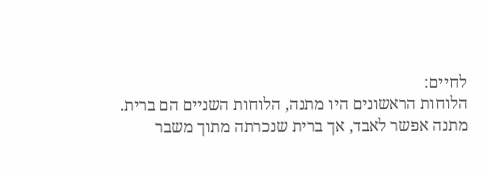לחיים:
הלוחות הראשונים היו מתנה, הלוחות השניים הם ברית.
מתנה אפשר לאבד, אך ברית שנכרתה מתוך משבר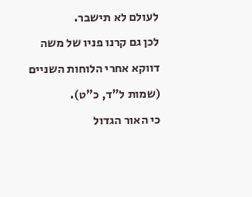לעולם לא תישבר.
לכן גם קרנו פניו של משה דווקא אחרי הלוחות השניים (שמות ל"ד, כ"ט).
כי האור הגדול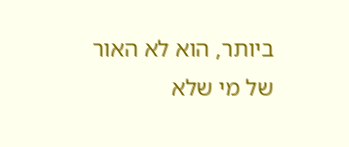ביותר, הוא לא האור של מי שלא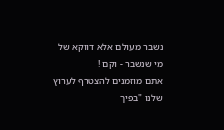נשבר מעולם אלא דווקא של מי שנשבר - וקם !
אתם מוזמנים להצטרף לערוץ שלנו "בפיך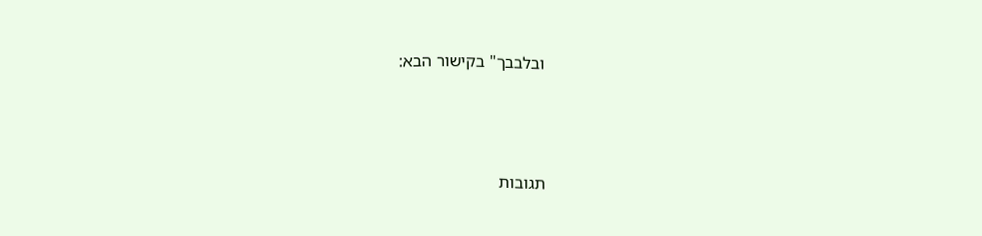ובלבבך" בקישור הבא:




תגובות